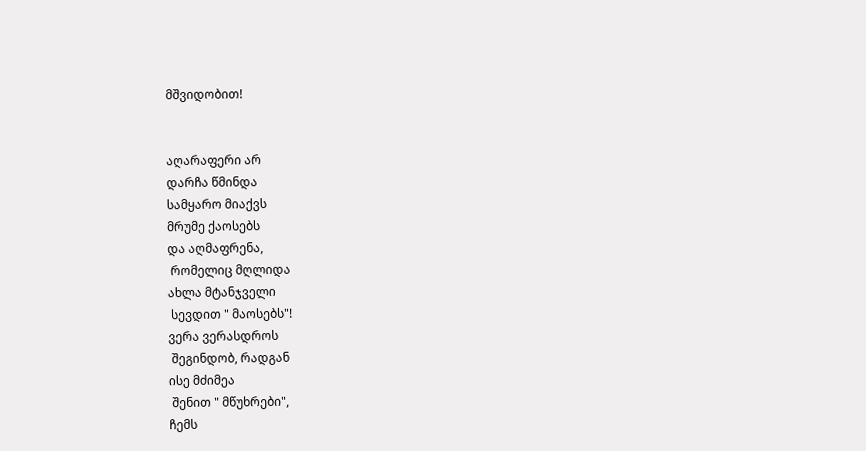მშვიდობით!


აღარაფერი არ
დარჩა წმინდა
სამყარო მიაქვს
მრუმე ქაოსებს
და აღმაფრენა,
 რომელიც მღლიდა
ახლა მტანჯველი
 სევდით " მაოსებს"!
ვერა ვერასდროს
 შეგინდობ, რადგან
ისე მძიმეა
 შენით " მწუხრები",
ჩემს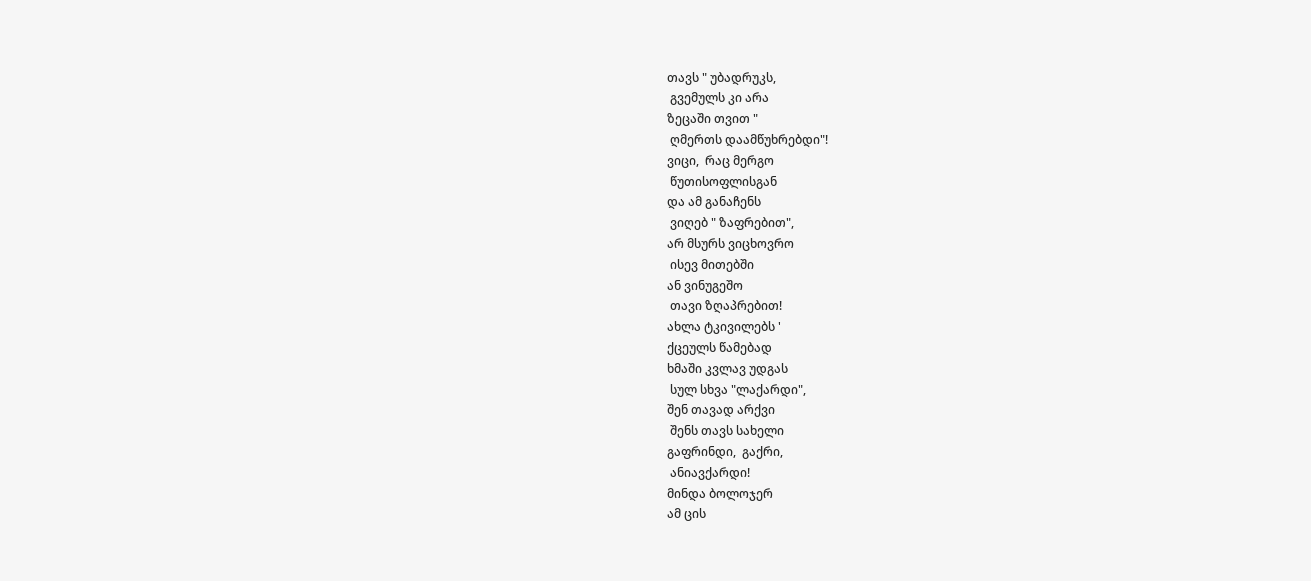თავს " უბადრუკს,
 გვემულს კი არა
ზეცაში თვით "
 ღმერთს დაამწუხრებდი"!
ვიცი,  რაც მერგო
 წუთისოფლისგან
და ამ განაჩენს
 ვიღებ " ზაფრებით",
არ მსურს ვიცხოვრო
 ისევ მითებში
ან ვინუგეშო
 თავი ზღაპრებით!
ახლა ტკივილებს '
ქცეულს წამებად
ხმაში კვლავ უდგას
 სულ სხვა "ლაქარდი",
შენ თავად არქვი
 შენს თავს სახელი
გაფრინდი,  გაქრი,
 ანიავქარდი!
მინდა ბოლოჯერ
ამ ცის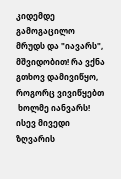კიდემდე
გამოგაცილო
მრუდს და "იავარს",
მშვიდობით! რა ვქნა
გთხოვ დამივიწყო,
როგორც ვივიწყებთ
 ხოლმე იანვარს!
ისევ მივედი
ზღვარის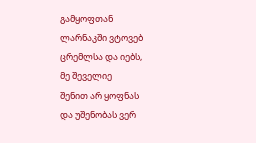გამყოფთან
ლარნაკში ვტოვებ
ცრემლსა და იებს,
მე შეველიე
შენით არ ყოფნას
და უშენობას ვერ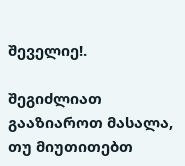შეველიე!.

შეგიძლიათ გააზიაროთ მასალა, თუ მიუთითებთ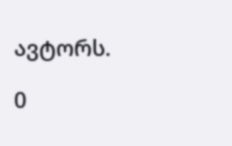ავტორს.

0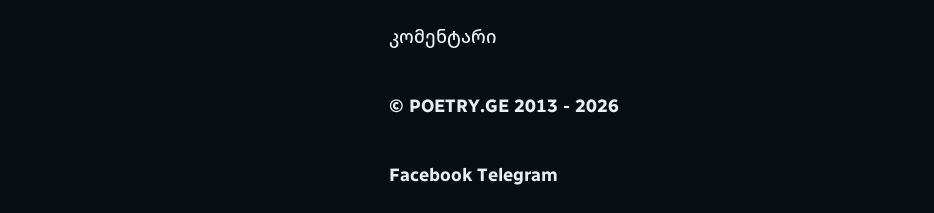კომენტარი

© POETRY.GE 2013 - 2026

Facebook Telegram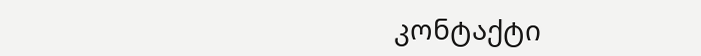კონტაქტი